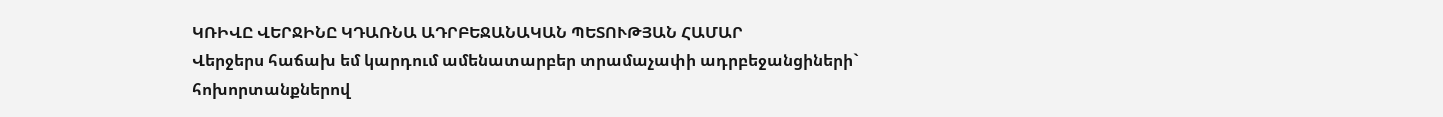ԿՌԻՎԸ ՎԵՐՋԻՆԸ ԿԴԱՌՆԱ ԱԴՐԲԵՋԱՆԱԿԱՆ ՊԵՏՈՒԹՅԱՆ ՀԱՄԱՐ
Վերջերս հաճախ եմ կարդում ամենատարբեր տրամաչափի ադրբեջանցիների` հոխորտանքներով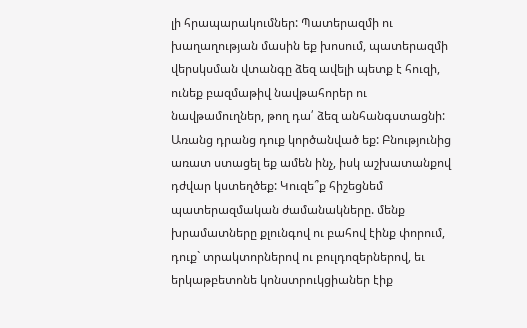լի հրապարակումներ: Պատերազմի ու խաղաղության մասին եք խոսում, պատերազմի վերսկսման վտանգը ձեզ ավելի պետք է հուզի, ունեք բազմաթիվ նավթահորեր ու նավթամուղներ, թող դա՛ ձեզ անհանգստացնի: Առանց դրանց դուք կործանված եք: Բնությունից առատ ստացել եք ամեն ինչ, իսկ աշխատանքով դժվար կստեղծեք: Կուզե՞ք հիշեցնեմ պատերազմական ժամանակները. մենք խրամատները քլունգով ու բահով էինք փորում, դուք` տրակտորներով ու բուլդոզերներով, եւ երկաթբետոնե կոնստրուկցիաներ էիք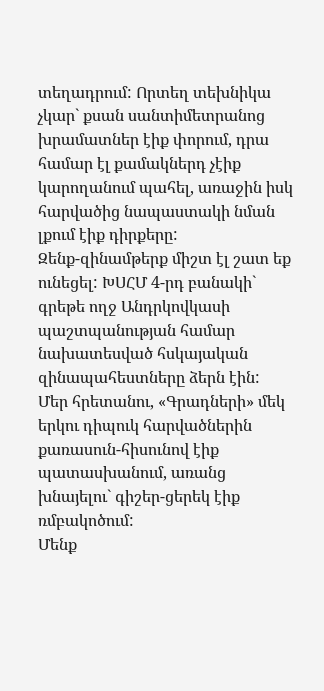տեղադրում: Որտեղ տեխնիկա չկար` քսան սանտիմետրանոց խրամատներ էիք փորում, դրա համար էլ քամակներդ չէիք կարողանում պահել, առաջին իսկ հարվածից նապաստակի նման լքում էիք դիրքերը:
Զենք-զինամթերք միշտ էլ շատ եք ունեցել: ԽՍՀՄ 4-րդ բանակի` գրեթե ողջ Անդրկովկասի պաշտպանության համար նախատեսված հսկայական զինապահեստները ձերն էին: Մեր հրետանու, «Գրադների» մեկ երկու դիպուկ հարվածներին քառասուն-հիսունով էիք պատասխանում, առանց խնայելու` գիշեր-ցերեկ էիք ռմբակոծում:
Մենք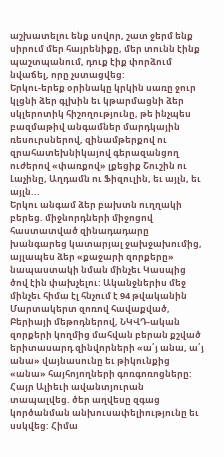աշխատելու ենք սովոր, շատ ջերմ ենք սիրում մեր հայրենիքը, մեր տունն էինք պաշտպանում, դուք էիք փորձում նվաճել, որը չստացվեց:
Երկու-երեք օրինակը կրկին սառը ջուր կլցնի ձեր գլխին եւ կթարմացնի ձեր սկլերոտիկ հիշողությունը, թե ինչպես բազմաթիվ անգամներ մարդկային ռեսուրսներով, զինամթերքով ու զրահատեխնիկայով գերազանցող ուժերով «փառքով» լքեցիք Շուշին ու Լաչինը, Աղդամն ու Ֆիզուլին, եւ այլն, եւ այլն...
Երկու անգամ ձեր բախտն ուղղակի բերեց. միջնորդների միջոցով հաստատված զինադադարը խանգարեց կատարյալ ջախջախումից, այլապես ձեր «քաջարի զորքերը» նապաստակի նման մինչեւ Կասպից ծով էին փախչելու: Ականջներիս մեջ մինչեւ հիմա էլ հնչում է 94 թվականին Մարտակերտ զոռով հավաքված, Բերիայի մեթոդներով, ՆԿՎԴ-ական զորքերի կողմից մահվան բերան քշված երիտասարդ զինվորների «ա՛յ անա, ա՛յ անա» վայնասունը եւ թիկունքից «անա» հայհոյողների գոռգոռոցները:
Հայր Ալիեւի ավանտյուրան տապալվեց. ծեր աղվեսը զգաց կործանման անխուսափելիությունը եւ սսկվեց: Հիմա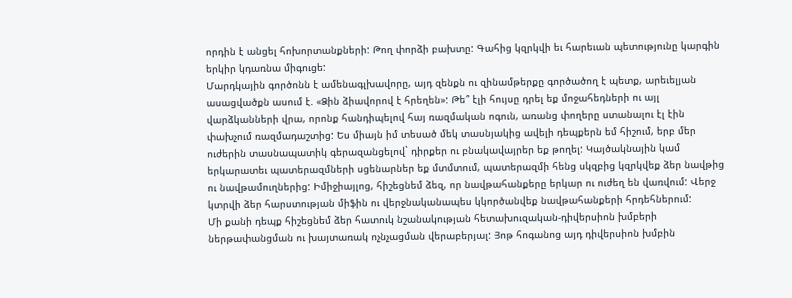որդին է անցել հոխորտանքների: Թող փորձի բախտը: Գահից կզրկվի եւ հարեւան պետությունը կարգին երկիր կդառնա միգուցե:
Մարդկային գործոնն է ամենագլխավորը, այդ զենքն ու զինամթերքը գործածող է պետք, արեւելյան ասացվածքն ասում է. «Ձին ձիավորով է հրեղեն»: Թե՞ էլի հույսը դրել եք մոջահեդների ու այլ վարձկանների վրա, որոնք հանդիպելով հայ ռազմական ոգուն, առանց փողերը ստանալու էլ էին փախչում ռազմադաշտից: Ես միայն իմ տեսած մեկ տասնյակից ավելի դեպքերն եմ հիշում, երբ մեր ուժերին տասնապատիկ գերազանցելով` դիրքեր ու բնակավայրեր եք թողել: Կայծակնային կամ երկարատեւ պատերազմների սցենարներ եք մտմտում, պատերազմի հենց սկզբից կզրկվեք ձեր նավթից ու նավթամուղներից: Իմիջիայլոց, հիշեցնեմ ձեզ, որ նավթահանքերը երկար ու ուժեղ են վառվում: Վերջ կտրվի ձեր հարստության միֆին ու վերջնականապես կկործանվեք նավթահանքերի հրդեհներում:
Մի քանի դեպք հիշեցնեմ ձեր հատուկ նշանակության հետախուզական-դիվերսիոն խմբերի ներթափանցման ու խայտառակ ոչնչացման վերաբերյալ: Յոթ հոգանոց այդ դիվերսիոն խմբին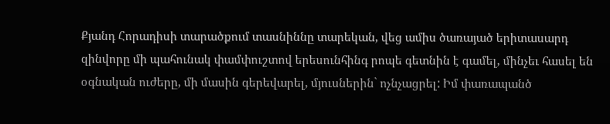Քյանդ Հորադիսի տարածքում տասնիննը տարեկան, վեց ամիս ծառայած երիտասարդ զինվորը մի պահունակ փամփուշտով երեսունհինգ րոպե գետնին է գամել, մինչեւ հասել են օգնական ուժերը, մի մասին գերեվարել, մյուսներին` ոչնչացրել: Իմ փառապանծ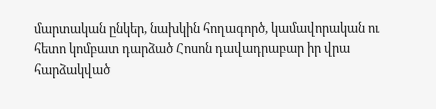մարտական ընկեր, նախկին հողագործ, կամավորական ու հետո կոմբատ դարձած Հոսոն դավադրաբար իր վրա հարձակված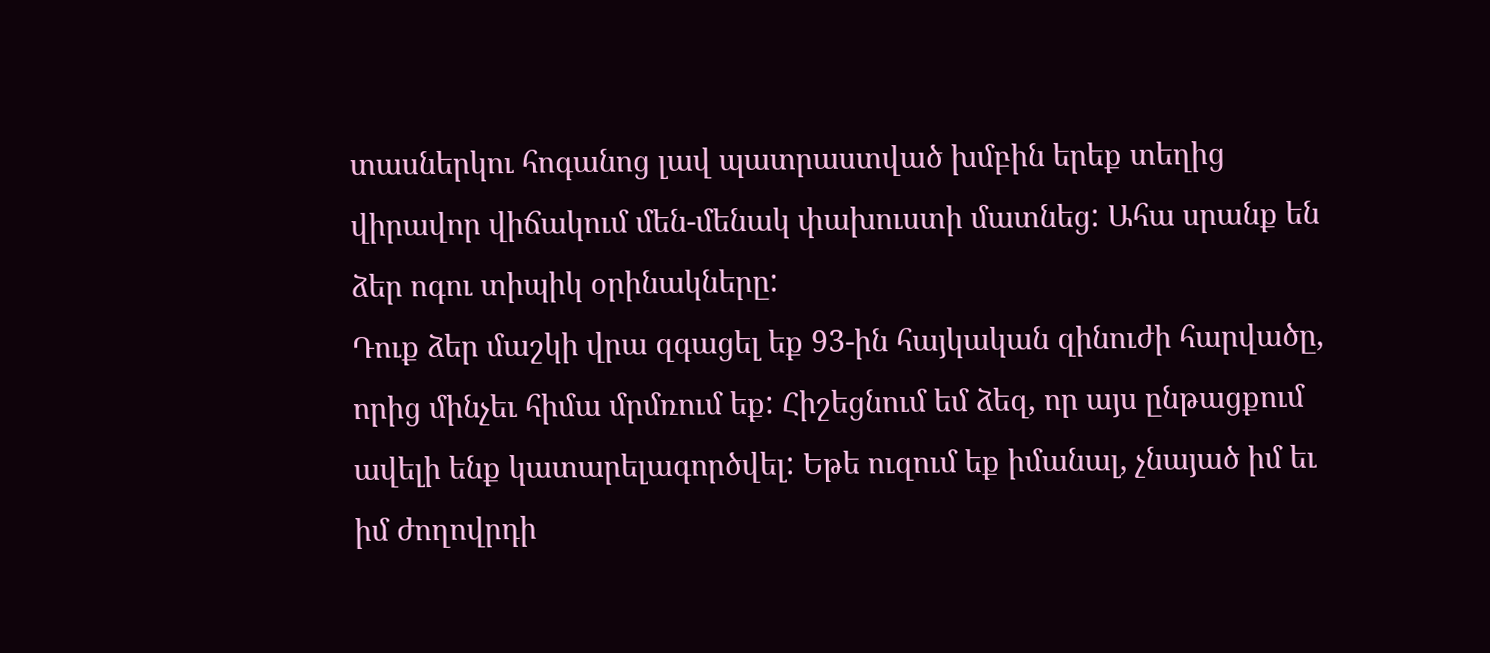տասներկու հոգանոց լավ պատրաստված խմբին երեք տեղից վիրավոր վիճակում մեն-մենակ փախուստի մատնեց: Ահա սրանք են ձեր ոգու տիպիկ օրինակները:
Դուք ձեր մաշկի վրա զգացել եք 93-ին հայկական զինուժի հարվածը, որից մինչեւ հիմա մրմռում եք: Հիշեցնում եմ ձեզ, որ այս ընթացքում ավելի ենք կատարելագործվել: Եթե ուզում եք իմանալ, չնայած իմ եւ իմ ժողովրդի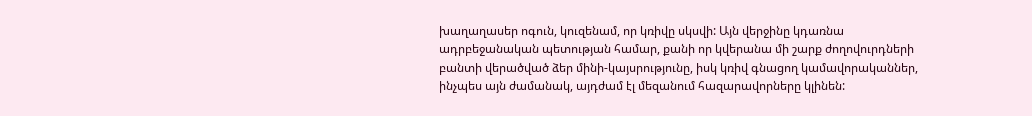խաղաղասեր ոգուն, կուզենամ, որ կռիվը սկսվի: Այն վերջինը կդառնա ադրբեջանական պետության համար, քանի որ կվերանա մի շարք ժողովուրդների բանտի վերածված ձեր մինի-կայսրությունը, իսկ կռիվ գնացող կամավորականներ, ինչպես այն ժամանակ, այդժամ էլ մեզանում հազարավորները կլինեն: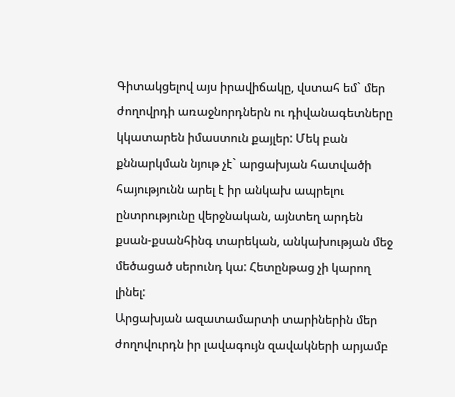Գիտակցելով այս իրավիճակը, վստահ եմ` մեր ժողովրդի առաջնորդներն ու դիվանագետները կկատարեն իմաստուն քայլեր: Մեկ բան քննարկման նյութ չէ` արցախյան հատվածի հայությունն արել է իր անկախ ապրելու ընտրությունը վերջնական, այնտեղ արդեն քսան-քսանհինգ տարեկան, անկախության մեջ մեծացած սերունդ կա: Հետընթաց չի կարող լինել:
Արցախյան ազատամարտի տարիներին մեր ժողովուրդն իր լավագույն զավակների արյամբ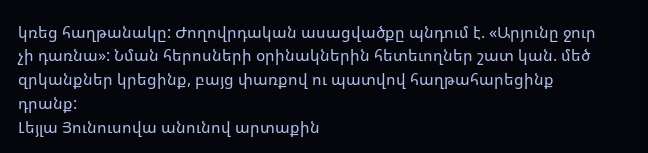կռեց հաղթանակը: Ժողովրդական ասացվածքը պնդում է. «Արյունը ջուր չի դառնա»: Նման հերոսների օրինակներին հետեւողներ շատ կան. մեծ զրկանքներ կրեցինք, բայց փառքով ու պատվով հաղթահարեցինք դրանք:
Լեյլա Յունուսովա անունով արտաքին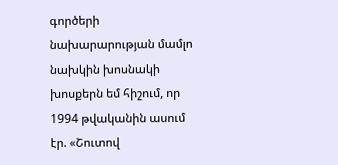գործերի նախարարության մամլո նախկին խոսնակի խոսքերն եմ հիշում, որ 1994 թվականին ասում էր. «Շուտով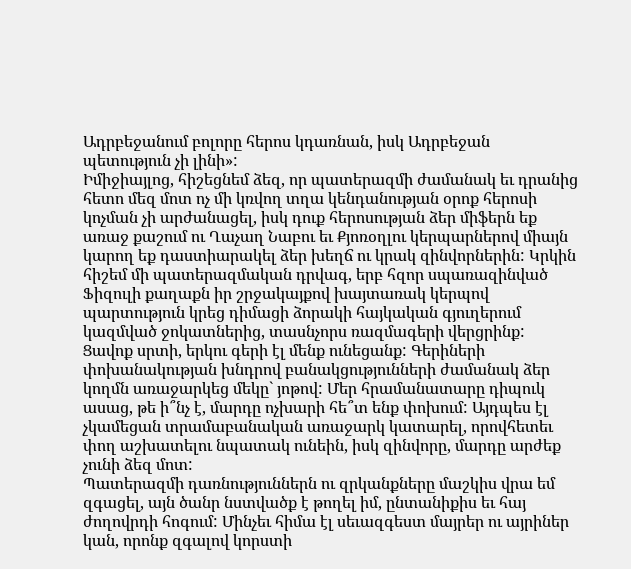Ադրբեջանում բոլորը հերոս կդառնան, իսկ Ադրբեջան պետություն չի լինի»:
Իմիջիայլոց, հիշեցնեմ ձեզ, որ պատերազմի ժամանակ եւ դրանից հետո մեզ մոտ ոչ մի կռվող տղա կենդանության օրոք հերոսի կոչման չի արժանացել, իսկ դուք հերոսության ձեր միֆերն եք առաջ քաշում ու Ղաչաղ Նաբու եւ Քյոռօղլու կերպարներով միայն կարող եք դաստիարակել ձեր խեղճ ու կրակ զինվորներին: Կրկին հիշեմ մի պատերազմական դրվագ, երբ հզոր սպառազինված Ֆիզուլի քաղաքն իր շրջակայքով խայտառակ կերպով պարտություն կրեց դիմացի ձորակի հայկական գյուղերում կազմված ջոկատներից, տասնչորս ռազմագերի վերցրինք: Ցավոք սրտի, երկու գերի էլ մենք ունեցանք: Գերիների փոխանակության խնդրով բանակցությունների ժամանակ ձեր կողմն առաջարկեց մեկը` յոթով: Մեր հրամանատարը դիպուկ ասաց, թե ի՞նչ է, մարդը ոչխարի հե՞տ ենք փոխում: Այդպես էլ չկամեցան տրամաբանական առաջարկ կատարել, որովհետեւ փող աշխատելու նպատակ ունեին, իսկ զինվորը, մարդը արժեք չունի ձեզ մոտ:
Պատերազմի դառնություններն ու զրկանքները մաշկիս վրա եմ զգացել, այն ծանր նստվածք է թողել իմ, ընտանիքիս եւ հայ ժողովրդի հոգում: Մինչեւ հիմա էլ սեւազգեստ մայրեր ու այրիներ կան, որոնք զգալով կորստի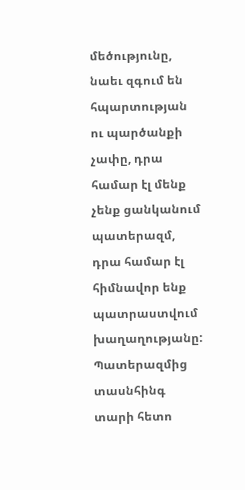մեծությունը, նաեւ զգում են հպարտության ու պարծանքի չափը, դրա համար էլ մենք չենք ցանկանում պատերազմ, դրա համար էլ հիմնավոր ենք պատրաստվում խաղաղությանը:
Պատերազմից տասնհինգ տարի հետո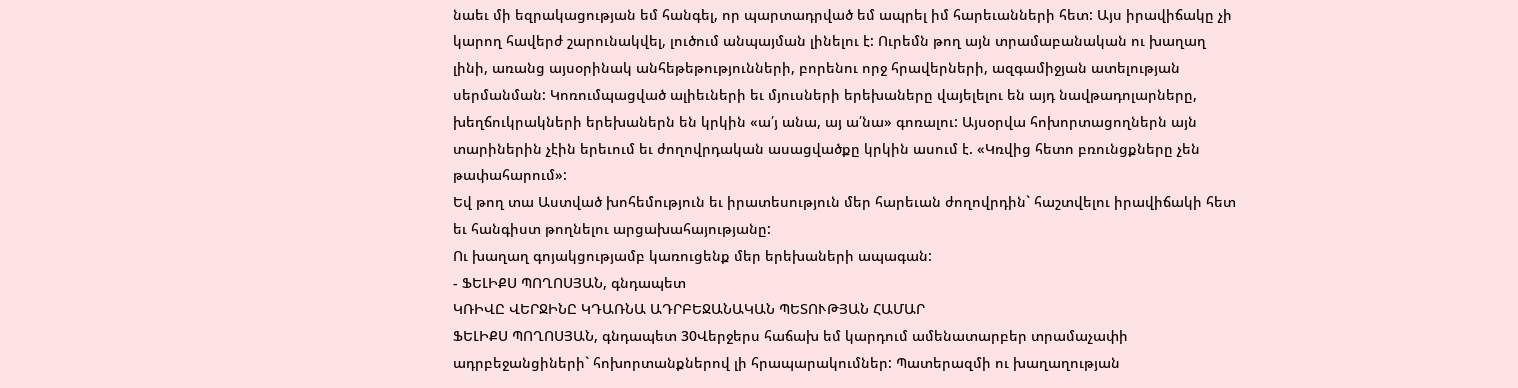նաեւ մի եզրակացության եմ հանգել, որ պարտադրված եմ ապրել իմ հարեւանների հետ: Այս իրավիճակը չի կարող հավերժ շարունակվել, լուծում անպայման լինելու է: Ուրեմն թող այն տրամաբանական ու խաղաղ լինի, առանց այսօրինակ անհեթեթությունների, բորենու որջ հրավերների, ազգամիջյան ատելության սերմանման: Կոռումպացված ալիեւների եւ մյուսների երեխաները վայելելու են այդ նավթադոլարները, խեղճուկրակների երեխաներն են կրկին «ա՛յ անա, այ ա՛նա» գոռալու: Այսօրվա հոխորտացողներն այն տարիներին չէին երեւում եւ ժողովրդական ասացվածքը կրկին ասում է. «Կռվից հետո բռունցքները չեն թափահարում»:
Եվ թող տա Աստված խոհեմություն եւ իրատեսություն մեր հարեւան ժողովրդին` հաշտվելու իրավիճակի հետ եւ հանգիստ թողնելու արցախահայությանը:
Ու խաղաղ գոյակցությամբ կառուցենք մեր երեխաների ապագան:
- ՖԵԼԻՔՍ ՊՈՂՈՍՅԱՆ, գնդապետ
ԿՌԻՎԸ ՎԵՐՋԻՆԸ ԿԴԱՌՆԱ ԱԴՐԲԵՋԱՆԱԿԱՆ ՊԵՏՈՒԹՅԱՆ ՀԱՄԱՐ
ՖԵԼԻՔՍ ՊՈՂՈՍՅԱՆ, գնդապետ 30Վերջերս հաճախ եմ կարդում ամենատարբեր տրամաչափի ադրբեջանցիների` հոխորտանքներով լի հրապարակումներ: Պատերազմի ու խաղաղության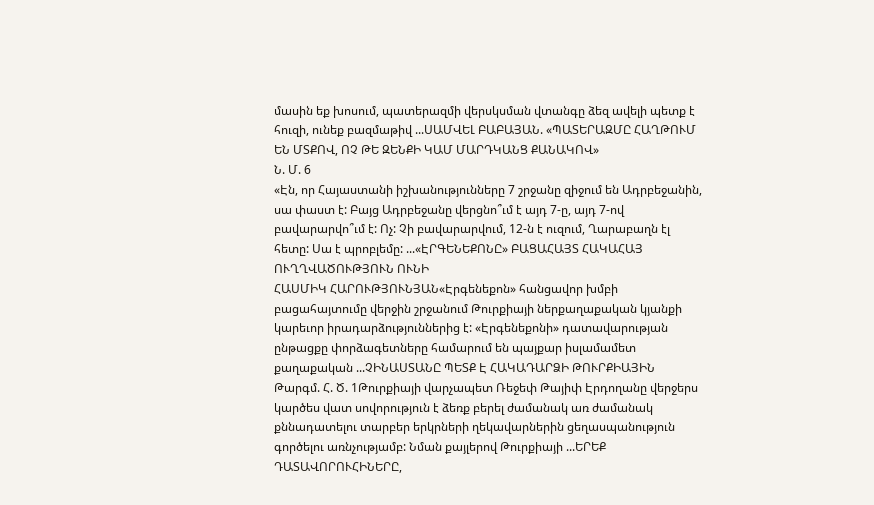մասին եք խոսում, պատերազմի վերսկսման վտանգը ձեզ ավելի պետք է հուզի, ունեք բազմաթիվ ...ՍԱՄՎԵԼ ԲԱԲԱՅԱՆ. «ՊԱՏԵՐԱԶՄԸ ՀԱՂԹՈՒՄ ԵՆ ՄՏՔՈՎ, ՈՉ ԹԵ ԶԵՆՔԻ ԿԱՄ ՄԱՐԴԿԱՆՑ ՔԱՆԱԿՈՎ»
Ն. Մ. 6
«Էն, որ Հայաստանի իշխանությունները 7 շրջանը զիջում են Ադրբեջանին, սա փաստ է: Բայց Ադրբեջանը վերցնո՞ւմ է այդ 7-ը, այդ 7-ով բավարարվո՞ւմ է: Ոչ: Չի բավարարվում, 12-ն է ուզում, Ղարաբաղն էլ հետը: Սա է պրոբլեմը: ...«ԷՐԳԵՆԵՔՈՆԸ» ԲԱՑԱՀԱՅՏ ՀԱԿԱՀԱՅ ՈՒՂՂՎԱԾՈՒԹՅՈՒՆ ՈՒՆԻ
ՀԱՍՄԻԿ ՀԱՐՈՒԹՅՈՒՆՅԱՆ«Էրգենեքոն» հանցավոր խմբի բացահայտումը վերջին շրջանում Թուրքիայի ներքաղաքական կյանքի կարեւոր իրադարձություններից է: «Էրգենեքոնի» դատավարության ընթացքը փորձագետները համարում են պայքար իսլամամետ քաղաքական ...ՉԻՆԱՍՏԱՆԸ ՊԵՏՔ Է ՀԱԿԱԴԱՐՁԻ ԹՈՒՐՔԻԱՅԻՆ
Թարգմ. Հ. Ծ. 1Թուրքիայի վարչապետ Ռեջեփ Թայիփ Էրդողանը վերջերս կարծես վատ սովորություն է ձեռք բերել ժամանակ առ ժամանակ քննադատելու տարբեր երկրների ղեկավարներին ցեղասպանություն գործելու առնչությամբ: Նման քայլերով Թուրքիայի ...ԵՐԵՔ ԴԱՏԱՎՈՐՈՒՀԻՆԵՐԸ,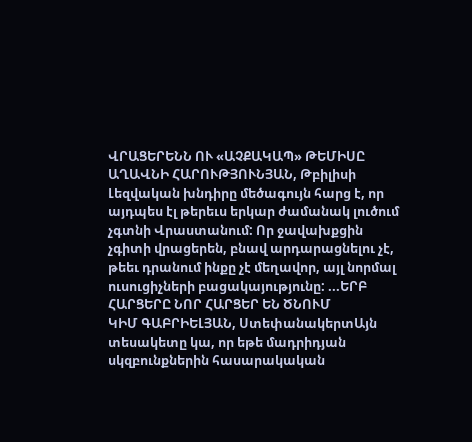ՎՐԱՑԵՐԵՆՆ ՈՒ «ԱՉՔԱԿԱՊ» ԹԵՄԻՍԸ
ԱՂԱՎՆԻ ՀԱՐՈՒԹՅՈՒՆՅԱՆ, Թբիլիսի
Լեզվական խնդիրը մեծագույն հարց է, որ այդպես էլ թերեւս երկար ժամանակ լուծում չգտնի Վրաստանում: Որ ջավախքցին չգիտի վրացերեն, բնավ արդարացնելու չէ, թեեւ դրանում ինքը չէ մեղավոր, այլ նորմալ ուսուցիչների բացակայությունը: ...ԵՐԲ ՀԱՐՑԵՐԸ ՆՈՐ ՀԱՐՑԵՐ ԵՆ ԾՆՈՒՄ
ԿԻՄ ԳԱԲՐԻԵԼՅԱՆ, ՍտեփանակերտԱյն տեսակետը կա, որ եթե մադրիդյան սկզբունքներին հասարակական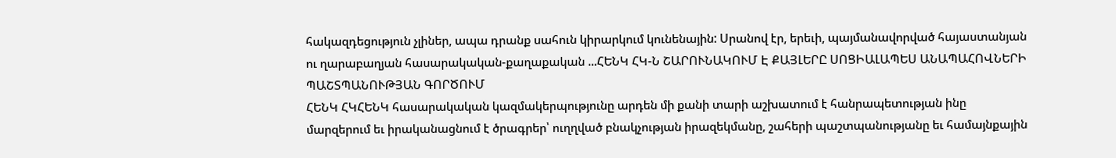հակազդեցություն չլիներ, ապա դրանք սահուն կիրարկում կունենային: Սրանով էր, երեւի, պայմանավորված հայաստանյան ու ղարաբաղյան հասարակական-քաղաքական ...ՀԵՆԿ ՀԿ-Ն ՇԱՐՈՒՆԱԿՈՒՄ Է ՔԱՅԼԵՐԸ ՍՈՑԻԱԼԱՊԵՍ ԱՆԱՊԱՀՈՎՆԵՐԻ ՊԱՇՏՊԱՆՈՒԹՅԱՆ ԳՈՐԾՈՒՄ
ՀԵՆԿ ՀԿՀԵՆԿ հասարակական կազմակերպությունը արդեն մի քանի տարի աշխատում է հանրապետության ինը մարզերում եւ իրականացնում է ծրագրեր՝ ուղղված բնակչության իրազեկմանը, շահերի պաշտպանությանը եւ համայնքային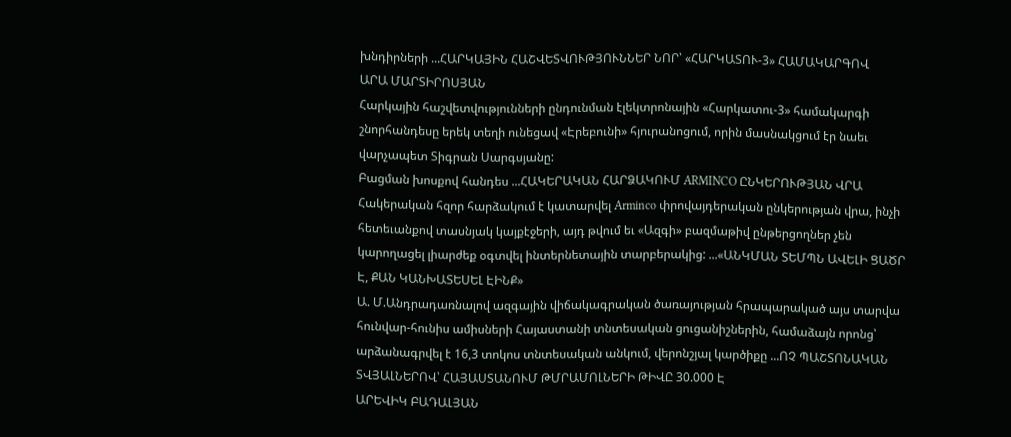խնդիրների ...ՀԱՐԿԱՅԻՆ ՀԱՇՎԵՏՎՈՒԹՅՈՒՆՆԵՐ ՆՈՐ՝ «ՀԱՐԿԱՏՈՒ-3» ՀԱՄԱԿԱՐԳՈՎ
ԱՐԱ ՄԱՐՏԻՐՈՍՅԱՆ
Հարկային հաշվետվությունների ընդունման էլեկտրոնային «Հարկատու-3» համակարգի շնորհանդեսը երեկ տեղի ունեցավ «Էրեբունի» հյուրանոցում, որին մասնակցում էր նաեւ վարչապետ Տիգրան Սարգսյանը:
Բացման խոսքով հանդես ...ՀԱԿԵՐԱԿԱՆ ՀԱՐՁԱԿՈՒՄ ARMINCO ԸՆԿԵՐՈՒԹՅԱՆ ՎՐԱ
Հակերական հզոր հարձակում է կատարվել Arminco փրովայդերական ընկերության վրա, ինչի հետեւանքով տասնյակ կայքէջերի, այդ թվում եւ «Ազգի» բազմաթիվ ընթերցողներ չեն կարողացել լիարժեք օգտվել ինտերնետային տարբերակից: ...«ԱՆԿՄԱՆ ՏԵՄՊՆ ԱՎԵԼԻ ՑԱԾՐ Է, ՔԱՆ ԿԱՆԽԱՏԵՍԵԼ ԷԻՆՔ»
Ա. Մ.Անդրադառնալով ազգային վիճակագրական ծառայության հրապարակած այս տարվա հունվար-հունիս ամիսների Հայաստանի տնտեսական ցուցանիշներին, համաձայն որոնց՝ արձանագրվել է 16,3 տոկոս տնտեսական անկում, վերոնշյալ կարծիքը ...ՈՉ ՊԱՇՏՈՆԱԿԱՆ ՏՎՅԱԼՆԵՐՈՎ՝ ՀԱՅԱՍՏԱՆՈՒՄ ԹՄՐԱՄՈԼՆԵՐԻ ԹԻՎԸ 30.000 Է
ԱՐԵՎԻԿ ԲԱԴԱԼՅԱՆ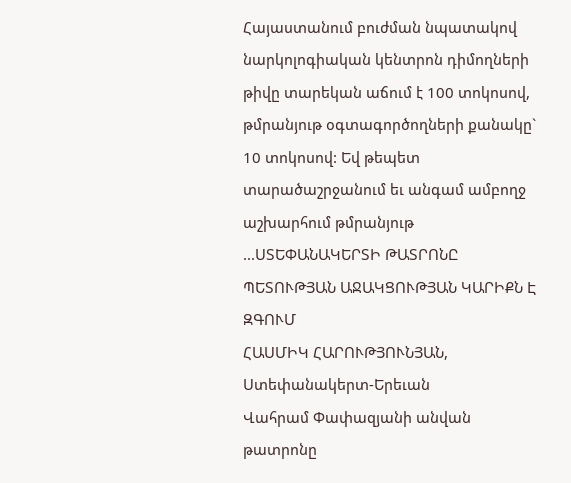Հայաստանում բուժման նպատակով նարկոլոգիական կենտրոն դիմողների թիվը տարեկան աճում է 100 տոկոսով, թմրանյութ օգտագործողների քանակը` 10 տոկոսով: Եվ թեպետ տարածաշրջանում եւ անգամ ամբողջ աշխարհում թմրանյութ ...ՍՏԵՓԱՆԱԿԵՐՏԻ ԹԱՏՐՈՆԸ ՊԵՏՈՒԹՅԱՆ ԱՋԱԿՑՈՒԹՅԱՆ ԿԱՐԻՔՆ Է ԶԳՈՒՄ
ՀԱՍՄԻԿ ՀԱՐՈՒԹՅՈՒՆՅԱՆ, Ստեփանակերտ-Երեւան
Վահրամ Փափազյանի անվան թատրոնը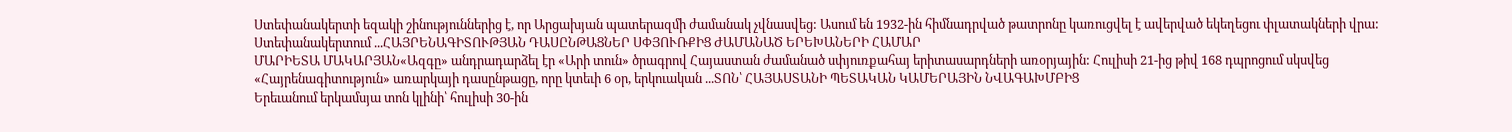Ստեփանակերտի եզակի շինություններից է, որ Արցախյան պատերազմի ժամանակ չվնասվեց: Ասում են 1932-ին հիմնադրված թատրոնը կառուցվել է ավերված եկեղեցու փլատակների վրա: Ստեփանակերտում ...ՀԱՅՐԵՆԱԳԻՏՈՒԹՅԱՆ ԴԱՍԸՆԹԱՑՆԵՐ ՍՓՅՈՒՌՔԻՑ ԺԱՄԱՆԱԾ ԵՐԵԽԱՆԵՐԻ ՀԱՄԱՐ
ՄԱՐԻԵՏԱ ՄԱԿԱՐՅԱՆ«Ազգը» անդրադարձել էր «Արի տուն» ծրագրով Հայաստան ժամանած սփյուռքահայ երիտասարդների առօրյային: Հուլիսի 21-ից թիվ 168 դպրոցում սկսվեց «Հայրենագիտություն» առարկայի դասընթացը, որը կտեւի 6 օր, երկուական ...ՏՈՆ՝ ՀԱՅԱՍՏԱՆԻ ՊԵՏԱԿԱՆ ԿԱՄԵՐԱՅԻՆ ՆՎԱԳԱԽՄԲԻՑ
Երեւանում երկամսյա տոն կլինի՝ հուլիսի 30-ին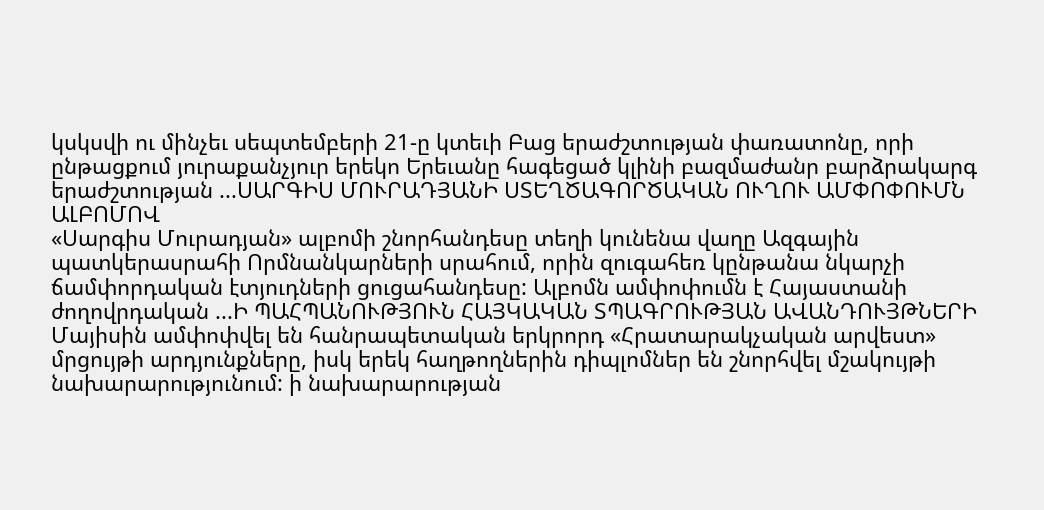կսկսվի ու մինչեւ սեպտեմբերի 21-ը կտեւի Բաց երաժշտության փառատոնը, որի ընթացքում յուրաքանչյուր երեկո Երեւանը հագեցած կլինի բազմաժանր բարձրակարգ երաժշտության ...ՍԱՐԳԻՍ ՄՈՒՐԱԴՅԱՆԻ ՍՏԵՂԾԱԳՈՐԾԱԿԱՆ ՈՒՂՈՒ ԱՄՓՈՓՈՒՄՆ ԱԼԲՈՄՈՎ
«Սարգիս Մուրադյան» ալբոմի շնորհանդեսը տեղի կունենա վաղը Ազգային պատկերասրահի Որմնանկարների սրահում, որին զուգահեռ կընթանա նկարչի ճամփորդական էտյուդների ցուցահանդեսը: Ալբոմն ամփոփումն է Հայաստանի ժողովրդական ...Ի ՊԱՀՊԱՆՈՒԹՅՈՒՆ ՀԱՅԿԱԿԱՆ ՏՊԱԳՐՈՒԹՅԱՆ ԱՎԱՆԴՈՒՅԹՆԵՐԻ
Մայիսին ամփոփվել են հանրապետական երկրորդ «Հրատարակչական արվեստ» մրցույթի արդյունքները, իսկ երեկ հաղթողներին դիպլոմներ են շնորհվել մշակույթի նախարարությունում: ի նախարարության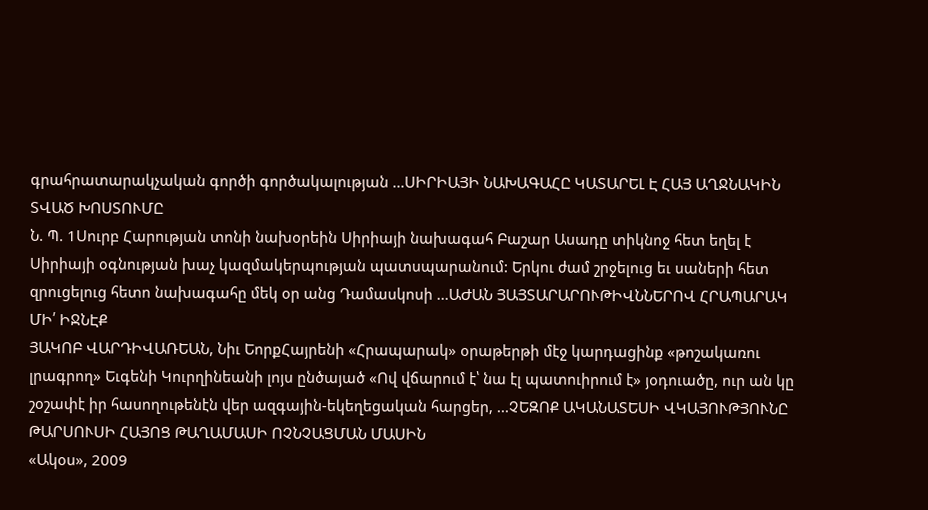գրահրատարակչական գործի գործակալության ...ՍԻՐԻԱՅԻ ՆԱԽԱԳԱՀԸ ԿԱՏԱՐԵԼ Է ՀԱՅ ԱՂՋՆԱԿԻՆ ՏՎԱԾ ԽՈՍՏՈՒՄԸ
Ն. Պ. 1Սուրբ Հարության տոնի նախօրեին Սիրիայի նախագահ Բաշար Ասադը տիկնոջ հետ եղել է Սիրիայի օգնության խաչ կազմակերպության պատսպարանում: Երկու ժամ շրջելուց եւ սաների հետ զրուցելուց հետո նախագահը մեկ օր անց Դամասկոսի ...ԱԺԱՆ ՅԱՅՏԱՐԱՐՈՒԹԻՎՆՆԵՐՈՎ ՀՐԱՊԱՐԱԿ ՄԻ՛ ԻՋՆԷՔ
ՅԱԿՈԲ ՎԱՐԴԻՎԱՌԵԱՆ, Նիւ ԵորքՀայրենի «Հրապարակ» օրաթերթի մէջ կարդացինք «թոշակառու լրագրող» Եւգենի Կուրղինեանի լոյս ընծայած «Ով վճարում է՝ նա էլ պատուիրում է» յօդուածը, ուր ան կը շօշափէ իր հասողութենէն վեր ազգային-եկեղեցական հարցեր, ...ՉԵԶՈՔ ԱԿԱՆԱՏԵՍԻ ՎԿԱՅՈՒԹՅՈՒՆԸ ԹԱՐՍՈՒՍԻ ՀԱՅՈՑ ԹԱՂԱՄԱՍԻ ՈՉՆՉԱՑՄԱՆ ՄԱՍԻՆ
«Ակօս», 2009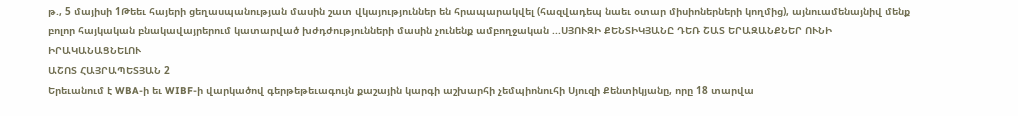թ., 5 մայիսի 1Թեեւ հայերի ցեղասպանության մասին շատ վկայություններ են հրապարակվել (հազվադեպ նաեւ օտար միսիոներների կողմից), այնուամենայնիվ մենք բոլոր հայկական բնակավայրերում կատարված խժդժությունների մասին չունենք ամբողջական ...ՍՅՈՒԶԻ ՔԵՆՏԻԿՅԱՆԸ ԴԵՌ ՇԱՏ ԵՐԱԶԱՆՔՆԵՐ ՈՒՆԻ ԻՐԱԿԱՆԱՑՆԵԼՈՒ
ԱՇՈՏ ՀԱՅՐԱՊԵՏՅԱՆ 2
Երեւանում է WBA-ի եւ WIBF-ի վարկածով գերթեթեւագույն քաշային կարգի աշխարհի չեմպիոնուհի Սյուզի Քենտիկյանը, որը 18 տարվա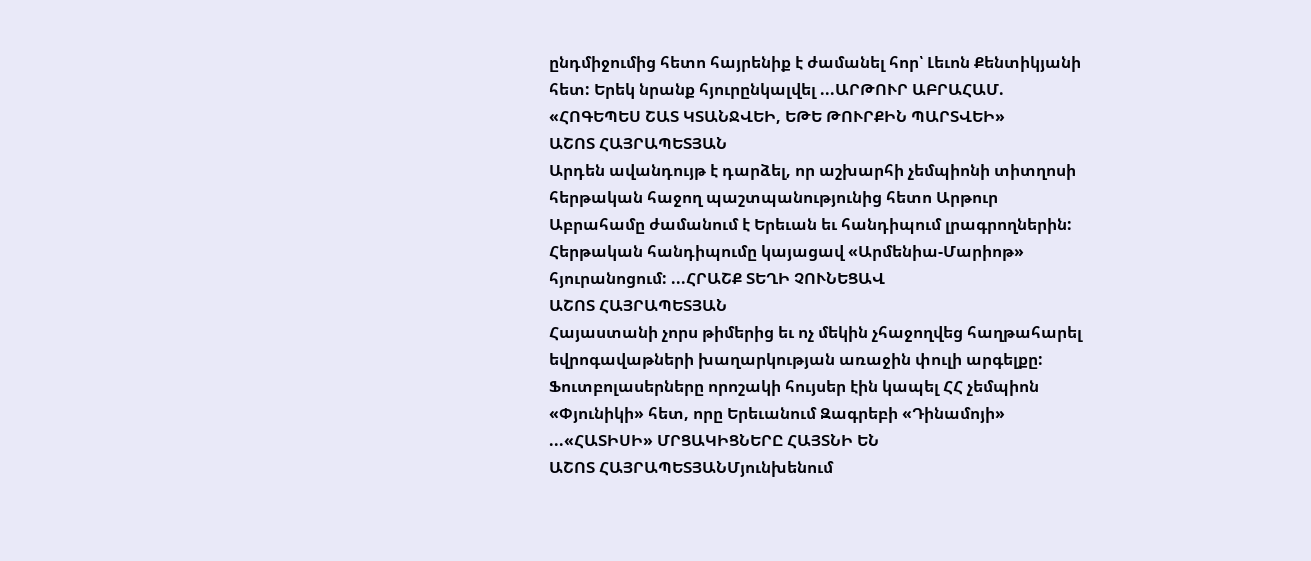ընդմիջումից հետո հայրենիք է ժամանել հոր՝ Լեւոն Քենտիկյանի հետ: Երեկ նրանք հյուրընկալվել ...ԱՐԹՈՒՐ ԱԲՐԱՀԱՄ. «ՀՈԳԵՊԵՍ ՇԱՏ ԿՏԱՆՋՎԵԻ, ԵԹԵ ԹՈՒՐՔԻՆ ՊԱՐՏՎԵԻ»
ԱՇՈՏ ՀԱՅՐԱՊԵՏՅԱՆ
Արդեն ավանդույթ է դարձել, որ աշխարհի չեմպիոնի տիտղոսի հերթական հաջող պաշտպանությունից հետո Արթուր Աբրահամը ժամանում է Երեւան եւ հանդիպում լրագրողներին: Հերթական հանդիպումը կայացավ «Արմենիա-Մարիոթ» հյուրանոցում: ...ՀՐԱՇՔ ՏԵՂԻ ՉՈՒՆԵՑԱՎ
ԱՇՈՏ ՀԱՅՐԱՊԵՏՅԱՆ
Հայաստանի չորս թիմերից եւ ոչ մեկին չհաջողվեց հաղթահարել եվրոգավաթների խաղարկության առաջին փուլի արգելքը: Ֆուտբոլասերները որոշակի հույսեր էին կապել ՀՀ չեմպիոն «Փյունիկի» հետ, որը Երեւանում Զագրեբի «Դինամոյի» ...«ՀԱՏԻՍԻ» ՄՐՑԱԿԻՑՆԵՐԸ ՀԱՅՏՆԻ ԵՆ
ԱՇՈՏ ՀԱՅՐԱՊԵՏՅԱՆՄյունխենում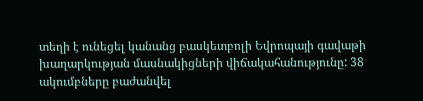տեղի է ունեցել կանանց բասկետբոլի Եվրոպայի գավաթի խաղարկության մասնակիցների վիճակահանությունը: 38 ակումբները բաժանվել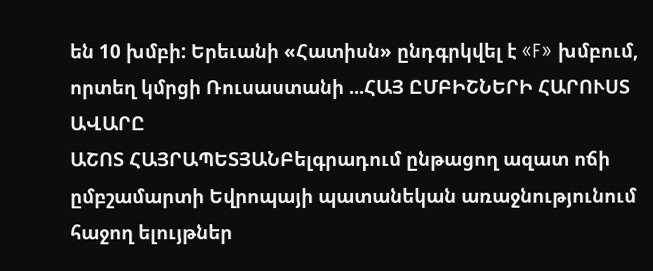են 10 խմբի: Երեւանի «Հատիսն» ընդգրկվել է «F» խմբում, որտեղ կմրցի Ռուսաստանի ...ՀԱՅ ԸՄԲԻՇՆԵՐԻ ՀԱՐՈՒՍՏ ԱՎԱՐԸ
ԱՇՈՏ ՀԱՅՐԱՊԵՏՅԱՆԲելգրադում ընթացող ազատ ոճի ըմբշամարտի Եվրոպայի պատանեկան առաջնությունում հաջող ելույթներ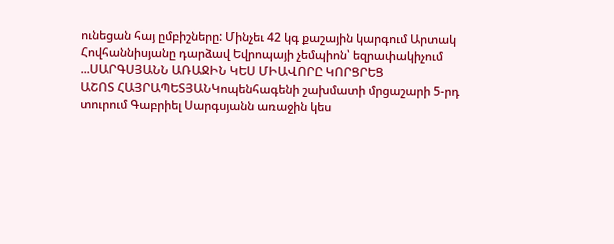ունեցան հայ ըմբիշները: Մինչեւ 42 կգ քաշային կարգում Արտակ Հովհաննիսյանը դարձավ Եվրոպայի չեմպիոն՝ եզրափակիչում ...ՍԱՐԳՍՅԱՆՆ ԱՌԱՋԻՆ ԿԵՍ ՄԻԱՎՈՐԸ ԿՈՐՑՐԵՑ
ԱՇՈՏ ՀԱՅՐԱՊԵՏՅԱՆԿոպենհագենի շախմատի մրցաշարի 5-րդ տուրում Գաբրիել Սարգսյանն առաջին կես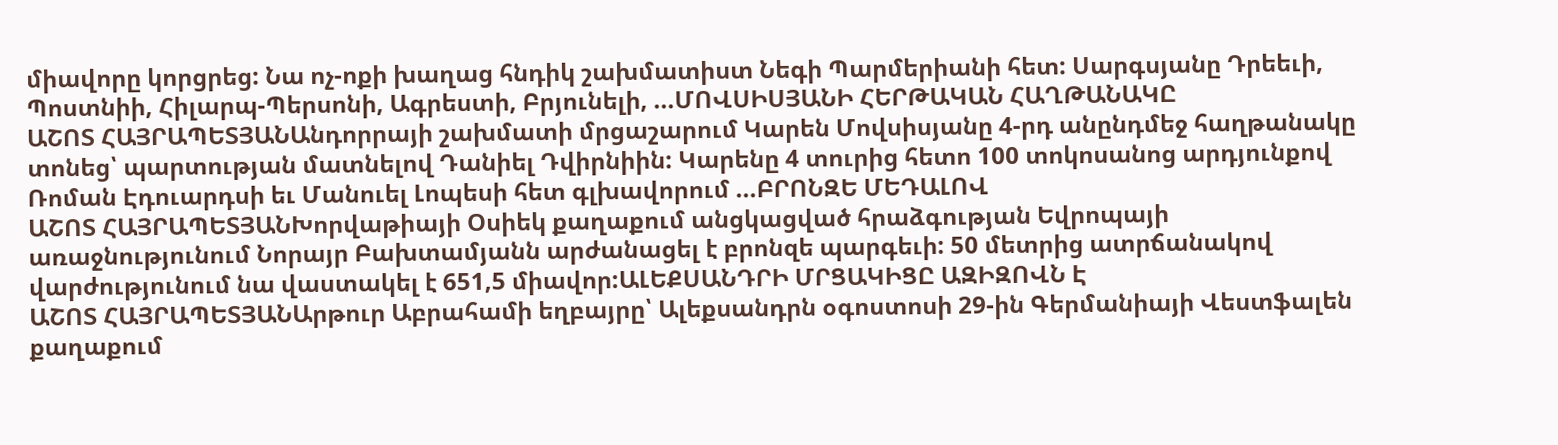միավորը կորցրեց: Նա ոչ-ոքի խաղաց հնդիկ շախմատիստ Նեգի Պարմերիանի հետ: Սարգսյանը Դրեեւի, Պոստնիի, Հիլարպ-Պերսոնի, Ագրեստի, Բրյունելի, ...ՄՈՎՍԻՍՅԱՆԻ ՀԵՐԹԱԿԱՆ ՀԱՂԹԱՆԱԿԸ
ԱՇՈՏ ՀԱՅՐԱՊԵՏՅԱՆԱնդորրայի շախմատի մրցաշարում Կարեն Մովսիսյանը 4-րդ անընդմեջ հաղթանակը տոնեց՝ պարտության մատնելով Դանիել Դվիրնիին: Կարենը 4 տուրից հետո 100 տոկոսանոց արդյունքով Ռոման Էդուարդսի եւ Մանուել Լոպեսի հետ գլխավորում ...ԲՐՈՆԶԵ ՄԵԴԱԼՈՎ
ԱՇՈՏ ՀԱՅՐԱՊԵՏՅԱՆԽորվաթիայի Օսիեկ քաղաքում անցկացված հրաձգության Եվրոպայի առաջնությունում Նորայր Բախտամյանն արժանացել է բրոնզե պարգեւի: 50 մետրից ատրճանակով վարժությունում նա վաստակել է 651,5 միավոր:ԱԼԵՔՍԱՆԴՐԻ ՄՐՑԱԿԻՑԸ ԱԶԻԶՈՎՆ Է
ԱՇՈՏ ՀԱՅՐԱՊԵՏՅԱՆԱրթուր Աբրահամի եղբայրը՝ Ալեքսանդրն օգոստոսի 29-ին Գերմանիայի Վեստֆալեն քաղաքում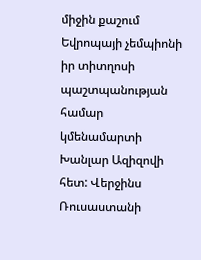միջին քաշում Եվրոպայի չեմպիոնի իր տիտղոսի պաշտպանության համար կմենամարտի Խանլար Ազիզովի հետ: Վերջինս Ռուսաստանի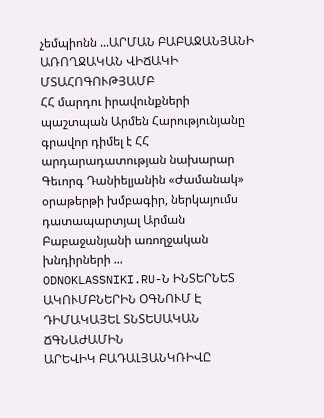չեմպիոնն ...ԱՐՄԱՆ ԲԱԲԱՋԱՆՅԱՆԻ ԱՌՈՂՋԱԿԱՆ ՎԻՃԱԿԻ ՄՏԱՀՈԳՈՒԹՅԱՄԲ
ՀՀ մարդու իրավունքների պաշտպան Արմեն Հարությունյանը գրավոր դիմել է ՀՀ արդարադատության նախարար Գեւորգ Դանիելյանին «Ժամանակ» օրաթերթի խմբագիր, ներկայումս դատապարտյալ Արման Բաբաջանյանի առողջական խնդիրների ...
ODNOKLASSNIKI.RU-Ն ԻՆՏԵՐՆԵՏ ԱԿՈՒՄԲՆԵՐԻՆ ՕԳՆՈՒՄ Է ԴԻՄԱԿԱՅԵԼ ՏՆՏԵՍԱԿԱՆ ՃԳՆԱԺԱՄԻՆ
ԱՐԵՎԻԿ ԲԱԴԱԼՅԱՆԿՌԻՎԸ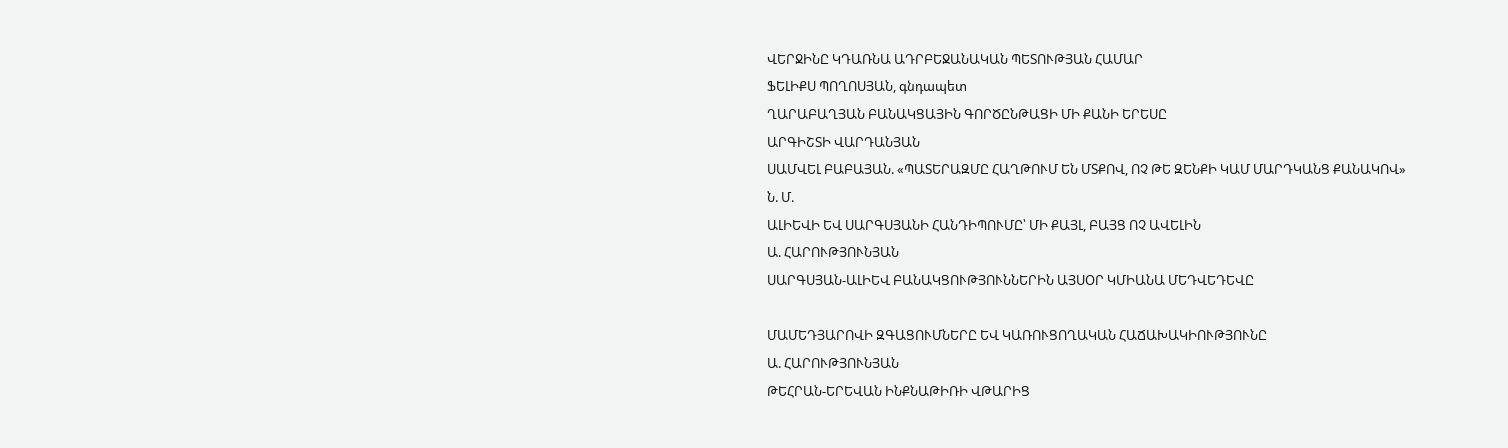ՎԵՐՋԻՆԸ ԿԴԱՌՆԱ ԱԴՐԲԵՋԱՆԱԿԱՆ ՊԵՏՈՒԹՅԱՆ ՀԱՄԱՐ
ՖԵԼԻՔՍ ՊՈՂՈՍՅԱՆ, գնդապետ
ՂԱՐԱԲԱՂՅԱՆ ԲԱՆԱԿՑԱՅԻՆ ԳՈՐԾԸՆԹԱՑԻ ՄԻ ՔԱՆԻ ԵՐԵՍԸ
ԱՐԳԻՇՏԻ ՎԱՐԴԱՆՅԱՆ
ՍԱՄՎԵԼ ԲԱԲԱՅԱՆ. «ՊԱՏԵՐԱԶՄԸ ՀԱՂԹՈՒՄ ԵՆ ՄՏՔՈՎ, ՈՉ ԹԵ ԶԵՆՔԻ ԿԱՄ ՄԱՐԴԿԱՆՑ ՔԱՆԱԿՈՎ»
Ն. Մ.
ԱԼԻԵՎԻ ԵՎ ՍԱՐԳՍՅԱՆԻ ՀԱՆԴԻՊՈՒՄԸ՝ ՄԻ ՔԱՅԼ, ԲԱՅՑ ՈՉ ԱՎԵԼԻՆ
Ա. ՀԱՐՈՒԹՅՈՒՆՅԱՆ
ՍԱՐԳՍՅԱՆ-ԱԼԻԵՎ ԲԱՆԱԿՑՈՒԹՅՈՒՆՆԵՐԻՆ ԱՅՍՕՐ ԿՄԻԱՆԱ ՄԵԴՎԵԴԵՎԸ

ՄԱՄԵԴՅԱՐՈՎԻ ԶԳԱՑՈՒՄՆԵՐԸ ԵՎ ԿԱՌՈՒՑՈՂԱԿԱՆ ՀԱՃԱԽԱԿԻՈՒԹՅՈՒՆԸ
Ա. ՀԱՐՈՒԹՅՈՒՆՅԱՆ
ԹԵՀՐԱՆ-ԵՐԵՎԱՆ ԻՆՔՆԱԹԻՌԻ ՎԹԱՐԻՑ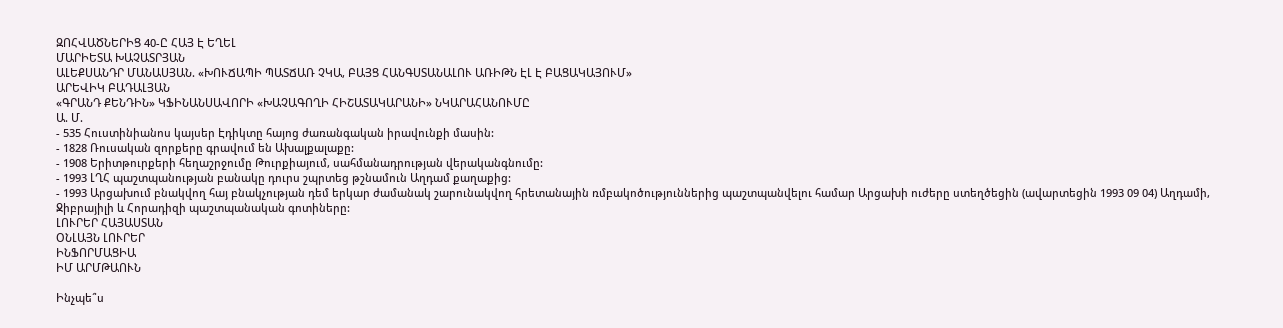ԶՈՀՎԱԾՆԵՐԻՑ 40-Ը ՀԱՅ Է ԵՂԵԼ
ՄԱՐԻԵՏԱ ԽԱՉԱՏՐՅԱՆ
ԱԼԵՔՍԱՆԴՐ ՄԱՆԱՍՅԱՆ. «ԽՈՒՃԱՊԻ ՊԱՏՃԱՌ ՉԿԱ, ԲԱՅՑ ՀԱՆԳՍՏԱՆԱԼՈՒ ԱՌԻԹՆ ԷԼ Է ԲԱՑԱԿԱՅՈՒՄ»
ԱՐԵՎԻԿ ԲԱԴԱԼՅԱՆ
«ԳՐԱՆԴ ՔԵՆԴԻՆ» ԿՖԻՆԱՆՍԱՎՈՐԻ «ԽԱՉԱԳՈՂԻ ՀԻՇԱՏԱԿԱՐԱՆԻ» ՆԿԱՐԱՀԱՆՈՒՄԸ
Ա. Մ.
- 535 Հուստինիանոս կայսեր Էդիկտը հայոց ժառանգական իրավունքի մասին:
- 1828 Ռուսական զորքերը գրավում են Ախալքալաքը:
- 1908 Երիտթուրքերի հեղաշրջումը Թուրքիայում, սահմանադրության վերականգնումը:
- 1993 ԼՂՀ պաշտպանության բանակը դուրս շպրտեց թշնամուն Աղդամ քաղաքից:
- 1993 Արցախում բնակվող հայ բնակչության դեմ երկար ժամանակ շարունակվող հրետանային ռմբակոծություններից պաշտպանվելու համար Արցախի ուժերը ստեղծեցին (ավարտեցին 1993 09 04) Աղդամի, Ջիբրայիլի և Հորադիզի պաշտպանական գոտիները:
ԼՈՒՐԵՐ ՀԱՅԱՍՏԱՆ
ՕՆԼԱՅՆ ԼՈՒՐԵՐ
ԻՆՖՈՐՄԱՑԻԱ
ԻՄ ԱՐՄԹԱՈՒՆ

Ինչպե՞ս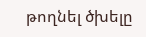թողնել ծխելը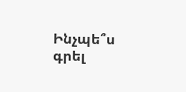Ինչպե՞ս գրել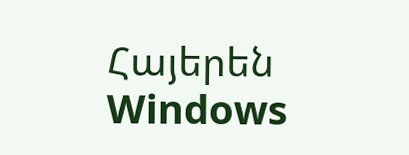Հայերեն Windows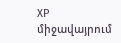XP միջավայրում